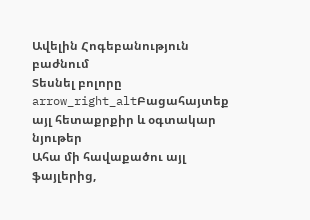Ավելին Հոգեբանություն բաժնում
Տեսնել բոլորը arrow_right_altԲացահայտեք այլ հետաքրքիր և օգտակար նյութեր
Ահա մի հավաքածու այլ ֆայլերից,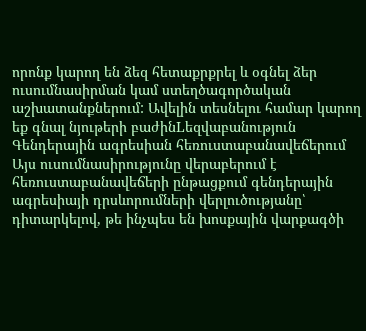որոնք կարող են ձեզ հետաքրքրել և օգնել ձեր ուսումնասիրման կամ ստեղծագործական աշխատանքներում: Ավելին տեսնելու համար կարող եք գնալ նյութերի բաժինLեզվաբանություն
Գենդերային ագրեսիան հեռուստաբանավեճերում
Այս ուսումնասիրությունը վերաբերում է հեռուստաբանավեճերի ընթացքում գենդերային ագրեսիայի դրսևորումների վերլուծությանը՝ դիտարկելով, թե ինչպես են խոսքային վարքագծի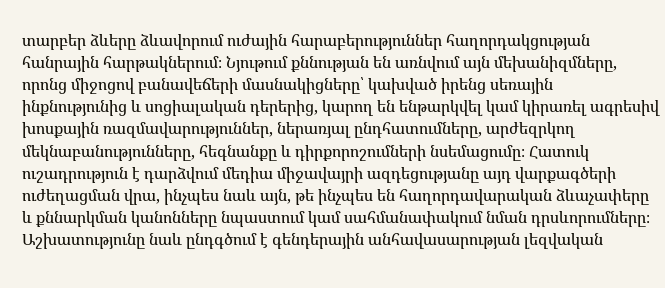տարբեր ձևերը ձևավորում ուժային հարաբերություններ հաղորդակցության հանրային հարթակներում։ Նյութում քննության են առնվում այն մեխանիզմները, որոնց միջոցով բանավեճերի մասնակիցները՝ կախված իրենց սեռային ինքնությունից և սոցիալական դերերից, կարող են ենթարկվել կամ կիրառել ագրեսիվ խոսքային ռազմավարություններ, ներառյալ ընդհատումները, արժեզրկող մեկնաբանությունները, հեգնանքը և դիրքորոշումների նսեմացումը։ Հատուկ ուշադրություն է դարձվում մեդիա միջավայրի ազդեցությանը այդ վարքագծերի ուժեղացման վրա, ինչպես նաև այն, թե ինչպես են հաղորդավարական ձևաչափերը և քննարկման կանոնները նպաստում կամ սահմանափակում նման դրսևորումները։ Աշխատությունը նաև ընդգծում է գենդերային անհավասարության լեզվական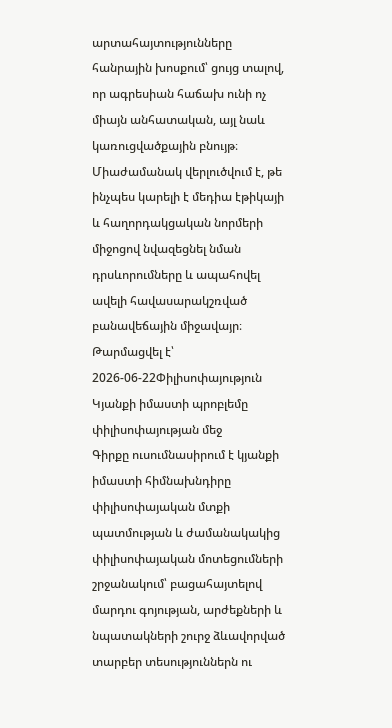արտահայտությունները հանրային խոսքում՝ ցույց տալով, որ ագրեսիան հաճախ ունի ոչ միայն անհատական, այլ նաև կառուցվածքային բնույթ։ Միաժամանակ վերլուծվում է, թե ինչպես կարելի է մեդիա էթիկայի և հաղորդակցական նորմերի միջոցով նվազեցնել նման դրսևորումները և ապահովել ավելի հավասարակշռված բանավեճային միջավայր։
Թարմացվել է՝ 2026-06-22Փիլիսոփայություն
Կյանքի իմաստի պրոբլեմը փիլիսոփայության մեջ
Գիրքը ուսումնասիրում է կյանքի իմաստի հիմնախնդիրը փիլիսոփայական մտքի պատմության և ժամանակակից փիլիսոփայական մոտեցումների շրջանակում՝ բացահայտելով մարդու գոյության, արժեքների և նպատակների շուրջ ձևավորված տարբեր տեսություններն ու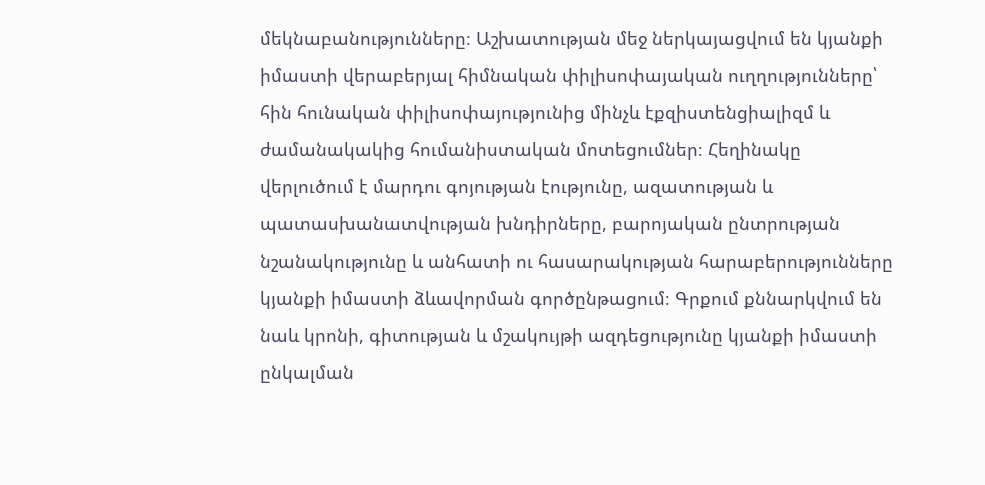մեկնաբանությունները։ Աշխատության մեջ ներկայացվում են կյանքի իմաստի վերաբերյալ հիմնական փիլիսոփայական ուղղությունները՝ հին հունական փիլիսոփայությունից մինչև էքզիստենցիալիզմ և ժամանակակից հումանիստական մոտեցումներ։ Հեղինակը վերլուծում է մարդու գոյության էությունը, ազատության և պատասխանատվության խնդիրները, բարոյական ընտրության նշանակությունը և անհատի ու հասարակության հարաբերությունները կյանքի իմաստի ձևավորման գործընթացում։ Գրքում քննարկվում են նաև կրոնի, գիտության և մշակույթի ազդեցությունը կյանքի իմաստի ընկալման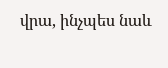վրա, ինչպես նաև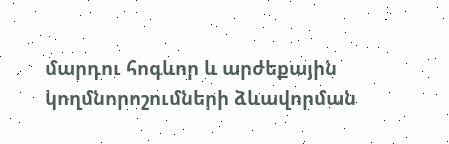մարդու հոգևոր և արժեքային կողմնորոշումների ձևավորման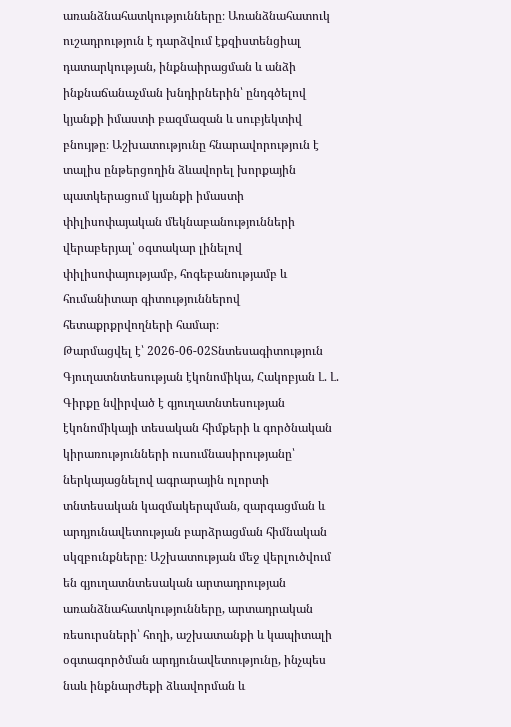առանձնահատկությունները։ Առանձնահատուկ ուշադրություն է դարձվում էքզիստենցիալ դատարկության, ինքնաիրացման և անձի ինքնաճանաչման խնդիրներին՝ ընդգծելով կյանքի իմաստի բազմազան և սուբյեկտիվ բնույթը։ Աշխատությունը հնարավորություն է տալիս ընթերցողին ձևավորել խորքային պատկերացում կյանքի իմաստի փիլիսոփայական մեկնաբանությունների վերաբերյալ՝ օգտակար լինելով փիլիսոփայությամբ, հոգեբանությամբ և հումանիտար գիտություններով հետաքրքրվողների համար։
Թարմացվել է՝ 2026-06-02Տնտեսագիտություն
Գյուղատնտեսության էկոնոմիկա, Հակոբյան Լ. Լ.
Գիրքը նվիրված է գյուղատնտեսության էկոնոմիկայի տեսական հիմքերի և գործնական կիրառությունների ուսումնասիրությանը՝ ներկայացնելով ագրարային ոլորտի տնտեսական կազմակերպման, զարգացման և արդյունավետության բարձրացման հիմնական սկզբունքները։ Աշխատության մեջ վերլուծվում են գյուղատնտեսական արտադրության առանձնահատկությունները, արտադրական ռեսուրսների՝ հողի, աշխատանքի և կապիտալի օգտագործման արդյունավետությունը, ինչպես նաև ինքնարժեքի ձևավորման և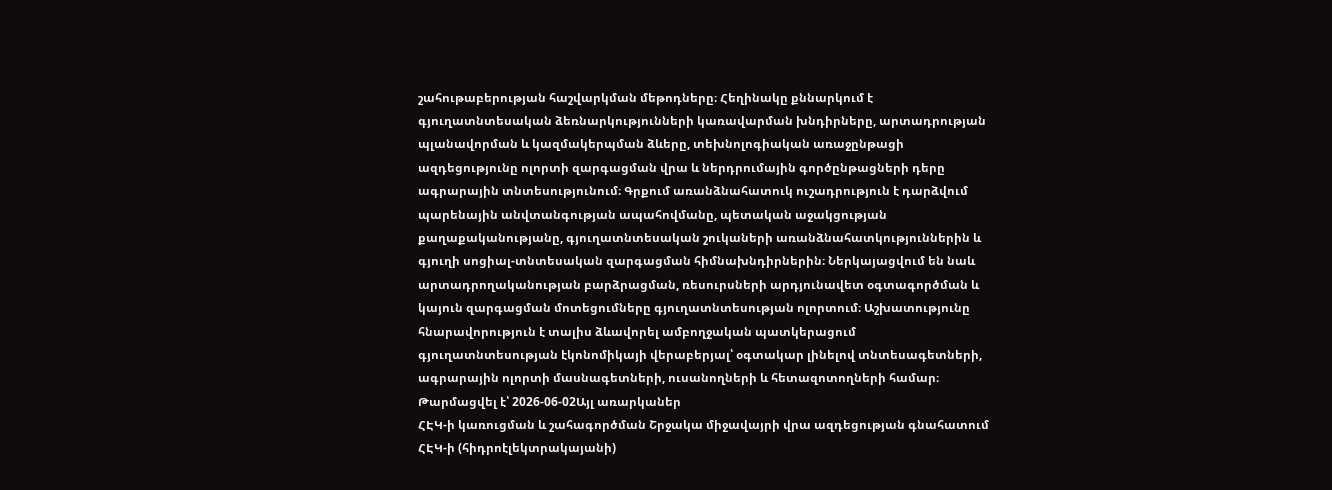շահութաբերության հաշվարկման մեթոդները։ Հեղինակը քննարկում է գյուղատնտեսական ձեռնարկությունների կառավարման խնդիրները, արտադրության պլանավորման և կազմակերպման ձևերը, տեխնոլոգիական առաջընթացի ազդեցությունը ոլորտի զարգացման վրա և ներդրումային գործընթացների դերը ագրարային տնտեսությունում։ Գրքում առանձնահատուկ ուշադրություն է դարձվում պարենային անվտանգության ապահովմանը, պետական աջակցության քաղաքականությանը, գյուղատնտեսական շուկաների առանձնահատկություններին և գյուղի սոցիալ-տնտեսական զարգացման հիմնախնդիրներին։ Ներկայացվում են նաև արտադրողականության բարձրացման, ռեսուրսների արդյունավետ օգտագործման և կայուն զարգացման մոտեցումները գյուղատնտեսության ոլորտում։ Աշխատությունը հնարավորություն է տալիս ձևավորել ամբողջական պատկերացում գյուղատնտեսության էկոնոմիկայի վերաբերյալ՝ օգտակար լինելով տնտեսագետների, ագրարային ոլորտի մասնագետների, ուսանողների և հետազոտողների համար։
Թարմացվել է՝ 2026-06-02Այլ առարկաներ
ՀԷԿ-ի կառուցման և շահագործման Շրջակա միջավայրի վրա ազդեցության գնահատում
ՀԷԿ-ի (հիդրոէլեկտրակայանի)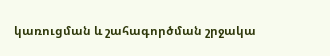կառուցման և շահագործման շրջակա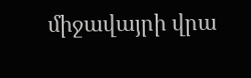միջավայրի վրա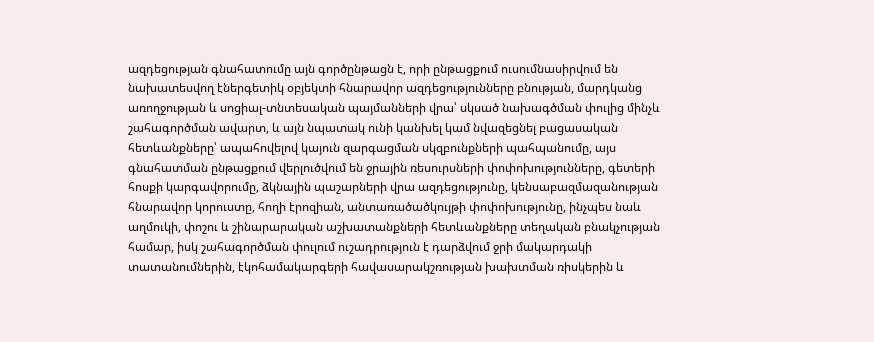ազդեցության գնահատումը այն գործընթացն է, որի ընթացքում ուսումնասիրվում են նախատեսվող էներգետիկ օբյեկտի հնարավոր ազդեցությունները բնության, մարդկանց առողջության և սոցիալ-տնտեսական պայմանների վրա՝ սկսած նախագծման փուլից մինչև շահագործման ավարտ, և այն նպատակ ունի կանխել կամ նվազեցնել բացասական հետևանքները՝ ապահովելով կայուն զարգացման սկզբունքների պահպանումը, այս գնահատման ընթացքում վերլուծվում են ջրային ռեսուրսների փոփոխությունները, գետերի հոսքի կարգավորումը, ձկնային պաշարների վրա ազդեցությունը, կենսաբազմազանության հնարավոր կորուստը, հողի էրոզիան, անտառածածկույթի փոփոխությունը, ինչպես նաև աղմուկի, փոշու և շինարարական աշխատանքների հետևանքները տեղական բնակչության համար, իսկ շահագործման փուլում ուշադրություն է դարձվում ջրի մակարդակի տատանումներին, էկոհամակարգերի հավասարակշռության խախտման ռիսկերին և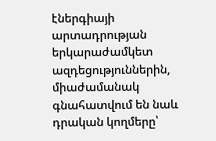էներգիայի արտադրության երկարաժամկետ ազդեցություններին, միաժամանակ գնահատվում են նաև դրական կողմերը՝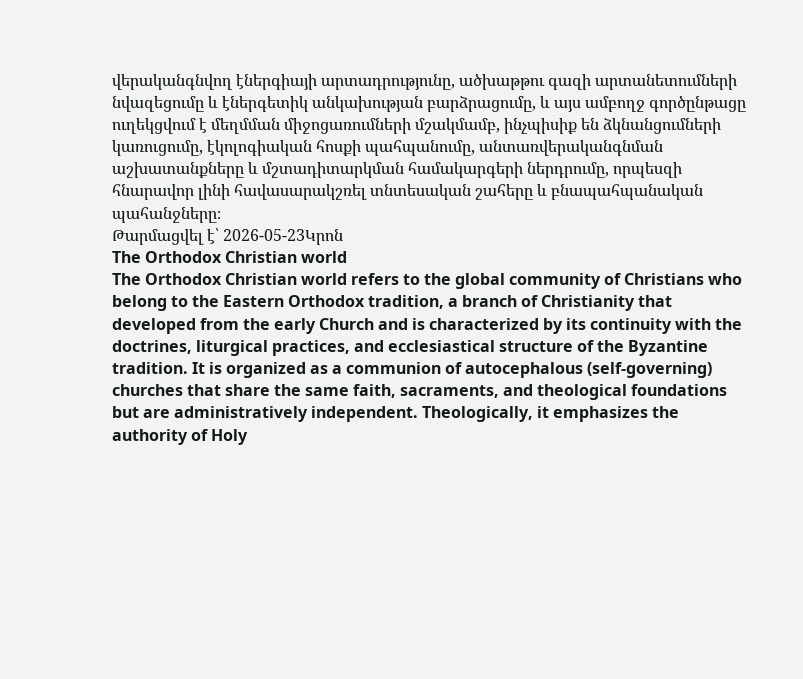վերականգնվող էներգիայի արտադրությունը, ածխաթթու գազի արտանետումների նվազեցումը և էներգետիկ անկախության բարձրացումը, և այս ամբողջ գործընթացը ուղեկցվում է մեղմման միջոցառումների մշակմամբ, ինչպիսիք են ձկնանցումների կառուցումը, էկոլոգիական հոսքի պահպանումը, անտառվերականգնման աշխատանքները և մշտադիտարկման համակարգերի ներդրումը, որպեսզի հնարավոր լինի հավասարակշռել տնտեսական շահերը և բնապահպանական պահանջները։
Թարմացվել է՝ 2026-05-23Կրոն
The Orthodox Christian world
The Orthodox Christian world refers to the global community of Christians who belong to the Eastern Orthodox tradition, a branch of Christianity that developed from the early Church and is characterized by its continuity with the doctrines, liturgical practices, and ecclesiastical structure of the Byzantine tradition. It is organized as a communion of autocephalous (self-governing) churches that share the same faith, sacraments, and theological foundations but are administratively independent. Theologically, it emphasizes the authority of Holy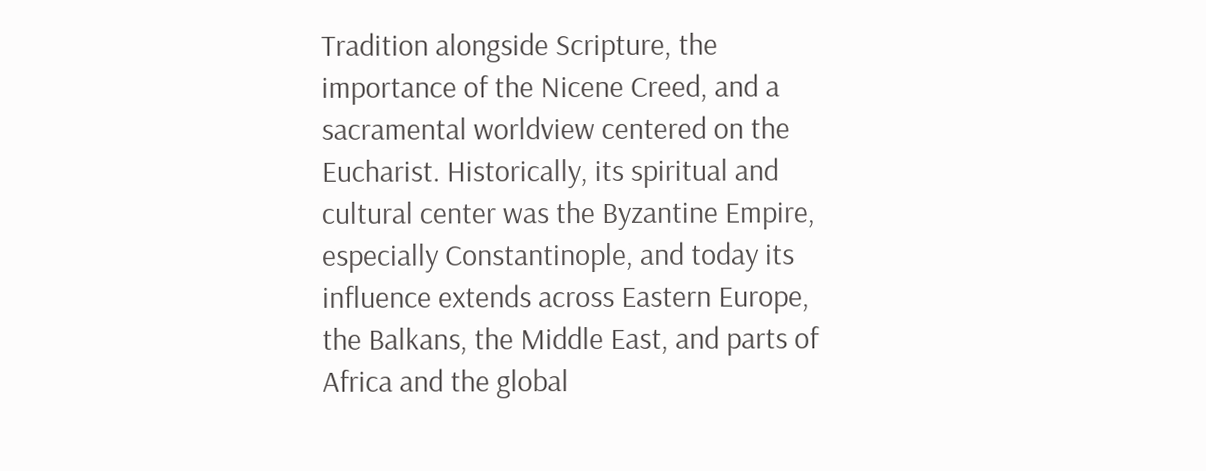Tradition alongside Scripture, the importance of the Nicene Creed, and a sacramental worldview centered on the Eucharist. Historically, its spiritual and cultural center was the Byzantine Empire, especially Constantinople, and today its influence extends across Eastern Europe, the Balkans, the Middle East, and parts of Africa and the global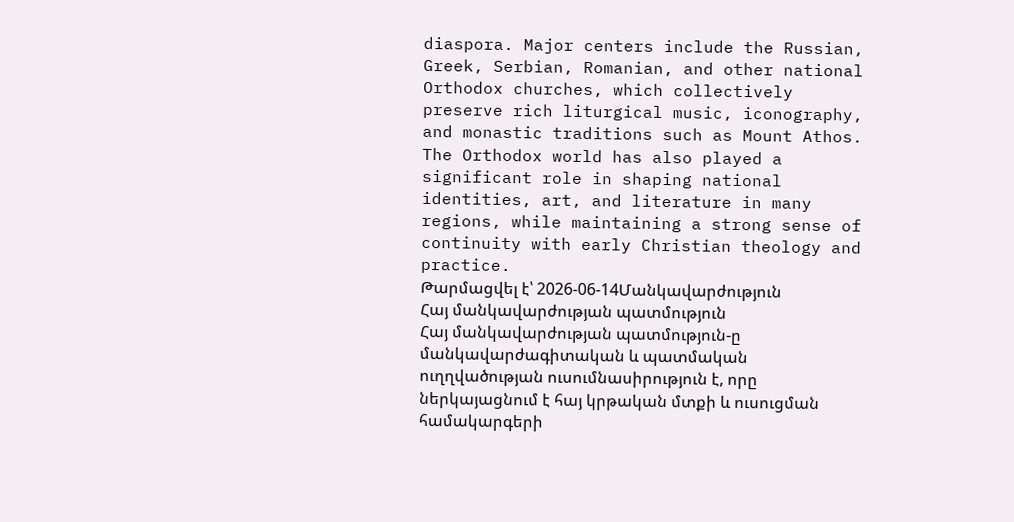diaspora. Major centers include the Russian, Greek, Serbian, Romanian, and other national Orthodox churches, which collectively preserve rich liturgical music, iconography, and monastic traditions such as Mount Athos. The Orthodox world has also played a significant role in shaping national identities, art, and literature in many regions, while maintaining a strong sense of continuity with early Christian theology and practice.
Թարմացվել է՝ 2026-06-14Մանկավարժություն
Հայ մանկավարժության պատմություն
Հայ մանկավարժության պատմություն-ը մանկավարժագիտական և պատմական ուղղվածության ուսումնասիրություն է, որը ներկայացնում է հայ կրթական մտքի և ուսուցման համակարգերի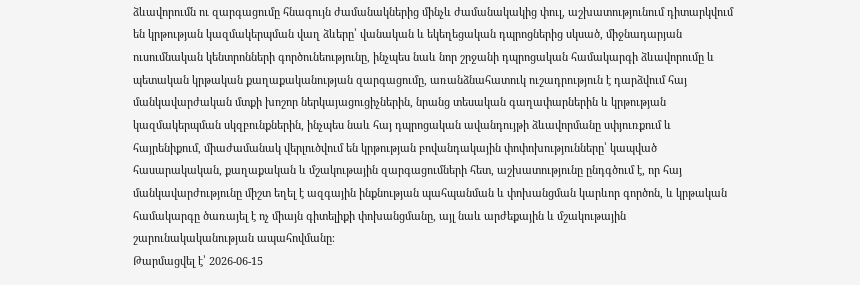ձևավորումն ու զարգացումը հնագույն ժամանակներից մինչև ժամանակակից փուլ, աշխատությունում դիտարկվում են կրթության կազմակերպման վաղ ձևերը՝ վանական և եկեղեցական դպրոցներից սկսած, միջնադարյան ուսումնական կենտրոնների գործունեությունը, ինչպես նաև նոր շրջանի դպրոցական համակարգի ձևավորումը և պետական կրթական քաղաքականության զարգացումը, առանձնահատուկ ուշադրություն է դարձվում հայ մանկավարժական մտքի խոշոր ներկայացուցիչներին, նրանց տեսական գաղափարներին և կրթության կազմակերպման սկզբունքներին, ինչպես նաև հայ դպրոցական ավանդույթի ձևավորմանը սփյուռքում և հայրենիքում, միաժամանակ վերլուծվում են կրթության բովանդակային փոփոխությունները՝ կապված հասարակական, քաղաքական և մշակութային զարգացումների հետ, աշխատությունը ընդգծում է, որ հայ մանկավարժությունը միշտ եղել է ազգային ինքնության պահպանման և փոխանցման կարևոր գործոն, և կրթական համակարգը ծառայել է ոչ միայն գիտելիքի փոխանցմանը, այլ նաև արժեքային և մշակութային շարունակականության ապահովմանը։
Թարմացվել է՝ 2026-06-15